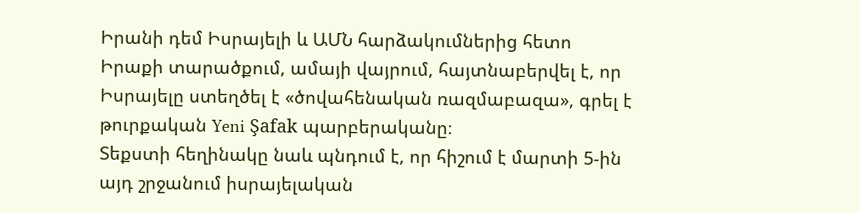Իրանի դեմ Իսրայելի և ԱՄՆ հարձակումներից հետո Իրաքի տարածքում, ամայի վայրում, հայտնաբերվել է, որ Իսրայելը ստեղծել է «ծովահենական ռազմաբազա», գրել է թուրքական Yeni Şafak պարբերականը։
Տեքստի հեղինակը նաև պնդում է, որ հիշում է մարտի 5-ին այդ շրջանում իսրայելական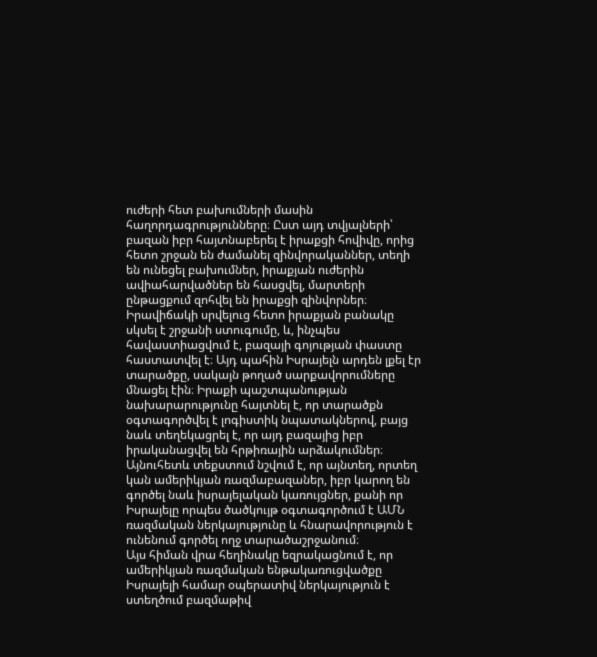ուժերի հետ բախումների մասին հաղորդագրությունները։ Ըստ այդ տվյալների՝ բազան իբր հայտնաբերել է իրաքցի հովիվը, որից հետո շրջան են ժամանել զինվորականներ, տեղի են ունեցել բախումներ, իրաքյան ուժերին ավիահարվածներ են հասցվել, մարտերի ընթացքում զոհվել են իրաքցի զինվորներ։
Իրավիճակի սրվելուց հետո իրաքյան բանակը սկսել է շրջանի ստուգումը, և, ինչպես հավաստիացվում է, բազայի գոյության փաստը հաստատվել է։ Այդ պահին Իսրայելն արդեն լքել էր տարածքը, սակայն թողած սարքավորումները մնացել էին։ Իրաքի պաշտպանության նախարարությունը հայտնել է, որ տարածքն օգտագործվել է լոգիստիկ նպատակներով, բայց նաև տեղեկացրել է, որ այդ բազայից իբր իրականացվել են հրթիռային արձակումներ։
Այնուհետև տեքստում նշվում է, որ այնտեղ, որտեղ կան ամերիկյան ռազմաբազաներ, իբր կարող են գործել նաև իսրայելական կառույցներ, քանի որ Իսրայելը որպես ծածկույթ օգտագործում է ԱՄՆ ռազմական ներկայությունը և հնարավորություն է ունենում գործել ողջ տարածաշրջանում։
Այս հիման վրա հեղինակը եզրակացնում է, որ ամերիկյան ռազմական ենթակառուցվածքը Իսրայելի համար օպերատիվ ներկայություն է ստեղծում բազմաթիվ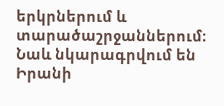երկրներում և տարածաշրջաններում։
Նաև նկարագրվում են Իրանի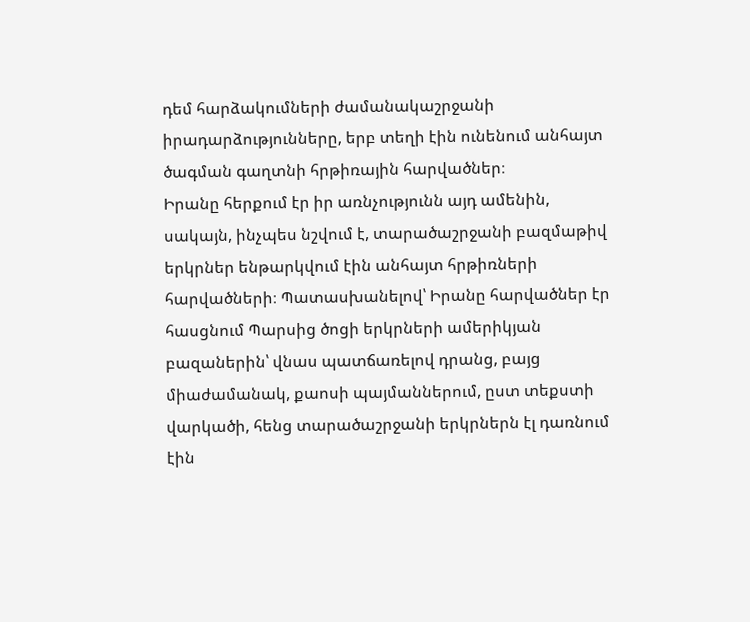դեմ հարձակումների ժամանակաշրջանի իրադարձությունները, երբ տեղի էին ունենում անհայտ ծագման գաղտնի հրթիռային հարվածներ։
Իրանը հերքում էր իր առնչությունն այդ ամենին, սակայն, ինչպես նշվում է, տարածաշրջանի բազմաթիվ երկրներ ենթարկվում էին անհայտ հրթիռների հարվածների։ Պատասխանելով՝ Իրանը հարվածներ էր հասցնում Պարսից ծոցի երկրների ամերիկյան բազաներին՝ վնաս պատճառելով դրանց, բայց միաժամանակ, քաոսի պայմաններում, ըստ տեքստի վարկածի, հենց տարածաշրջանի երկրներն էլ դառնում էին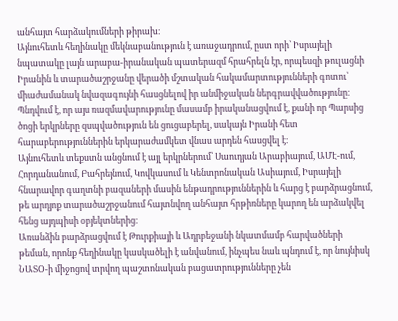անհայտ հարձակումների թիրախ։
Այնուհետև հեղինակը մեկնաբանություն է առաջադրում, ըստ որի՝ Իսրայելի նպատակը լայն արաբա-իրանական պատերազմ հրահրելն էր, որպեսզի թուլացնի Իրանին և տարածաշրջանը վերածի մշտական հակամարտությունների գոտու՝ միաժամանակ նվազագույնի հասցնելով իր անմիջական ներգրավվածությունը։ Պնդվում է, որ այս ռազմավարությունը մասամբ իրականացվում է, քանի որ Պարսից ծոցի երկրները զսպվածություն են ցուցաբերել, սակայն Իրանի հետ հարաբերություններին երկարաժամկետ վնաս արդեն հասցվել է։
Այնուհետև տեքստն անցնում է այլ երկրներում՝ Սաուդյան Արաբիայում, ԱՄԷ-ում, Հորդանանում, Բահրեյնում, Կովկասում և Կենտրոնական Ասիայում, Իսրայելի հնարավոր գաղտնի բազաների մասին ենթադրություններին և հարց է բարձրացնում, թե արդյոք տարածաշրջանում հայտնվող անհայտ հրթիռները կարող են արձակվել հենց այդպիսի օբյեկտներից։
Առանձին բարձրացվում է Թուրքիայի և Ադրբեջանի նկատմամբ հարվածների թեման, որոնք հեղինակը կասկածելի է անվանում, ինչպես նաև պնդում է, որ նույնիսկ ՆԱՏՕ-ի միջոցով տրվող պաշտոնական բացատրությունները չեն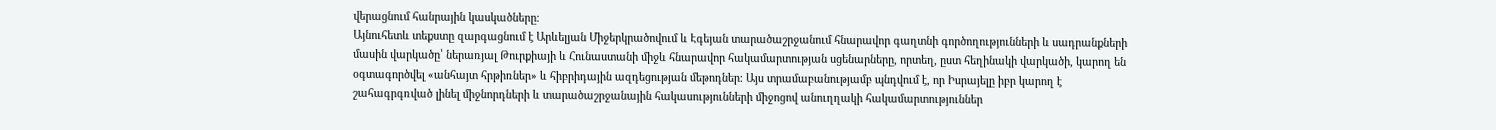վերացնում հանրային կասկածները։
Այնուհետև տեքստը զարգացնում է Արևելյան Միջերկրածովում և Էգեյան տարածաշրջանում հնարավոր գաղտնի գործողությունների և սադրանքների մասին վարկածը՝ ներառյալ Թուրքիայի և Հունաստանի միջև հնարավոր հակամարտության սցենարները, որտեղ, ըստ հեղինակի վարկածի, կարող են օգտագործվել «անհայտ հրթիռներ» և հիբրիդային ազդեցության մեթոդներ։ Այս տրամաբանությամբ պնդվում է, որ Իսրայելը իբր կարող է շահագրգռված լինել միջնորդների և տարածաշրջանային հակասությունների միջոցով անուղղակի հակամարտություններ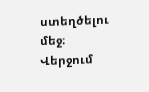ստեղծելու մեջ։
Վերջում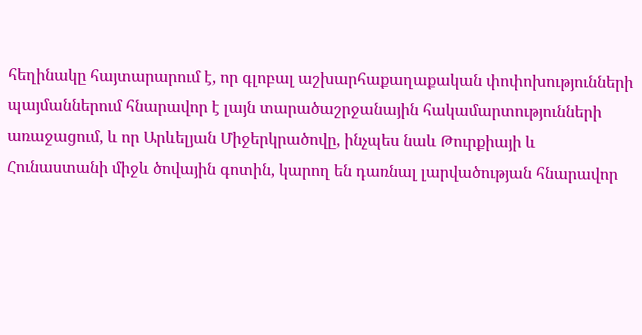հեղինակը հայտարարում է, որ գլոբալ աշխարհաքաղաքական փոփոխությունների պայմաններում հնարավոր է լայն տարածաշրջանային հակամարտությունների առաջացում, և որ Արևելյան Միջերկրածովը, ինչպես նաև Թուրքիայի և Հունաստանի միջև ծովային գոտին, կարող են դառնալ լարվածության հնարավոր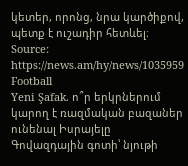կետեր, որոնց, նրա կարծիքով, պետք է ուշադիր հետևել։
Source: https://news.am/hy/news/1035959
Football
Yeni Şafak. ո՞ր երկրներում կարող է ռազմական բազաներ ունենալ Իսրայելը
Գովազդային գոտի՝ նյութի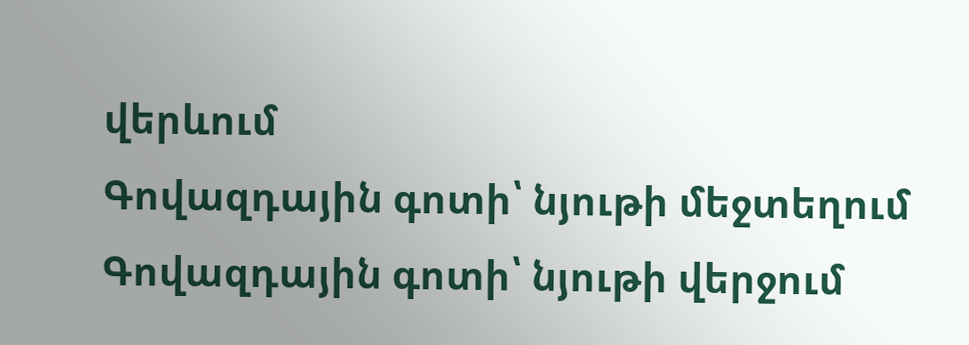վերևում
Գովազդային գոտի՝ նյութի մեջտեղում
Գովազդային գոտի՝ նյութի վերջում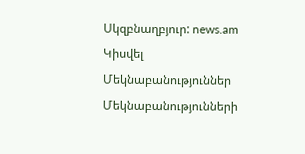Սկզբնաղբյուր: news.am
Կիսվել
Մեկնաբանություններ
Մեկնաբանությունների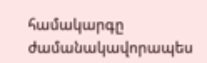համակարգը ժամանակավորապես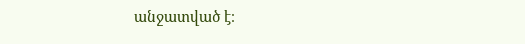անջատված է։